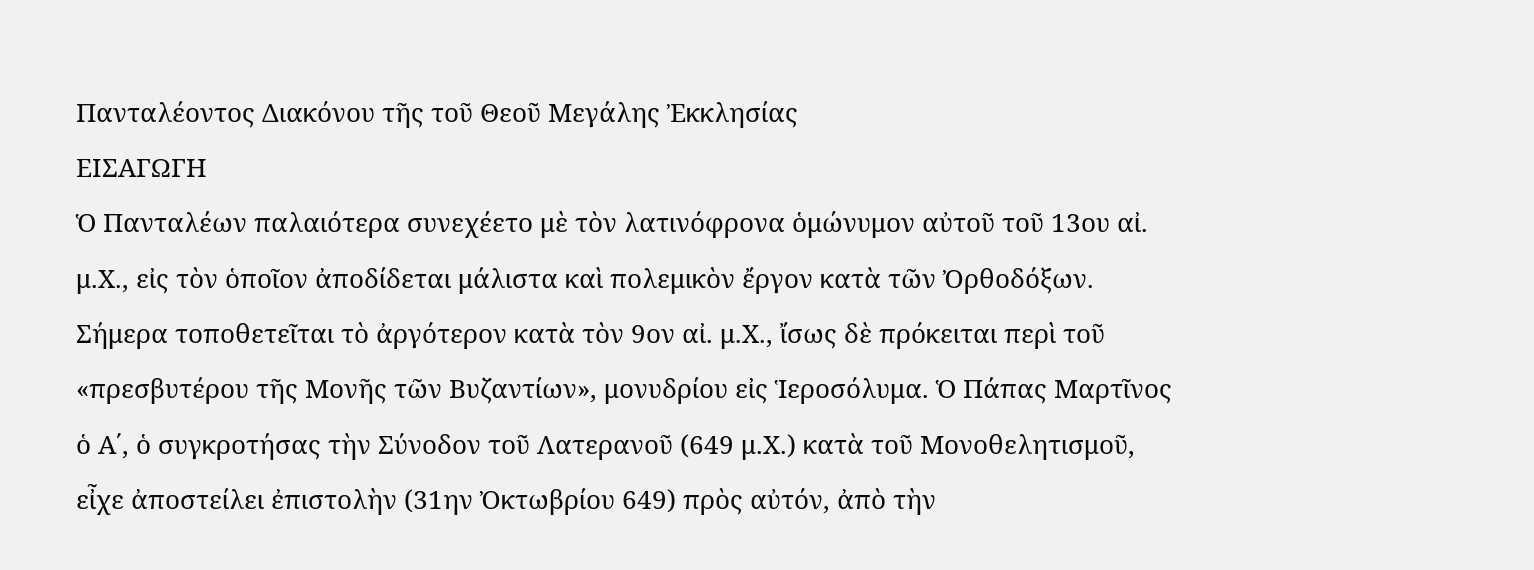Πανταλέοντος Διακόνου τῆς τοῦ Θεοῦ Μεγάλης Ἐκκλησίας
ΕΙΣΑΓΩΓΗ
Ὁ Πανταλέων παλαιότερα συνεχέετο μὲ τὸν λατινόφρονα ὁμώνυμον αὐτοῦ τοῦ 13ου αἰ. μ.Χ., εἰς τὸν ὁποῖον ἀποδίδεται μάλιστα καὶ πολεμικὸν ἔργον κατὰ τῶν Ὀρθοδόξων. Σήμερα τοποθετεῖται τὸ ἀργότερον κατὰ τὸν 9ον αἰ. μ.Χ., ἴσως δὲ πρόκειται περὶ τοῦ «πρεσβυτέρου τῆς Μονῆς τῶν Βυζαντίων», μονυδρίου εἰς Ἱεροσόλυμα. Ὁ Πάπας Μαρτῖνος ὁ Α΄, ὁ συγκροτήσας τὴν Σύνοδον τοῦ Λατερανοῦ (649 μ.Χ.) κατὰ τοῦ Μονοθελητισμοῦ, εἶχε ἀποστείλει ἐπιστολὴν (31ην Ὀκτωβρίου 649) πρὸς αὐτόν, ἀπὸ τὴν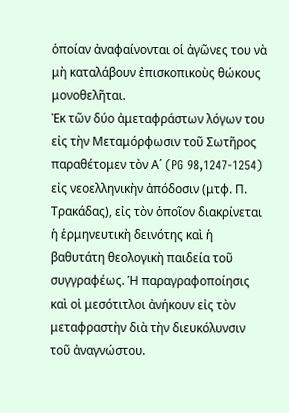ὁποίαν ἀναφαίνονται οἱ ἀγῶνες του νὰ μὴ καταλάβουν ἐπισκοπικοὺς θώκους μονοθελῆται.
Ἐκ τῶν δύο ἀμεταφράστων λόγων του εἰς τὴν Μεταμόρφωσιν τοῦ Σωτῆρος παραθέτομεν τὸν Α΄ (PG 98,1247-1254) εἰς νεοελληνικὴν ἀπόδοσιν (μτφ. Π. Τρακάδας), εἰς τὸν ὁποῖον διακρίνεται ἡ ἑρμηνευτικὴ δεινότης καὶ ἡ βαθυτάτη θεολογικὴ παιδεία τοῦ συγγραφέως. Ἡ παραγραφοποίησις καὶ οἱ μεσότιτλοι ἀνήκουν εἰς τὸν μεταφραστὴν διὰ τὴν διευκόλυνσιν τοῦ ἀναγνώστου.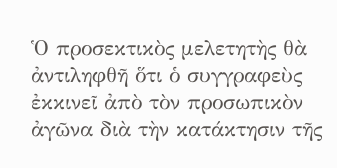Ὁ προσεκτικὸς μελετητὴς θὰ ἀντιληφθῆ ὅτι ὁ συγγραφεὺς ἐκκινεῖ ἀπὸ τὸν προσωπικὸν ἀγῶνα διὰ τὴν κατάκτησιν τῆς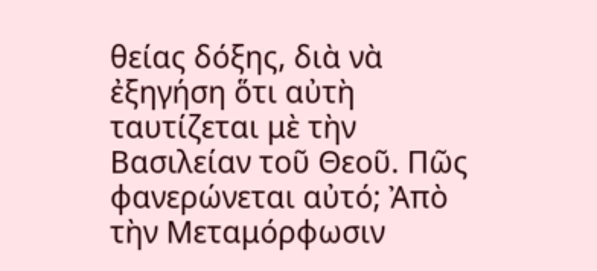θείας δόξης, διὰ νὰ ἐξηγήση ὅτι αὐτὴ ταυτίζεται μὲ τὴν Βασιλείαν τοῦ Θεοῦ. Πῶς φανερώνεται αὐτό; Ἀπὸ τὴν Μεταμόρφωσιν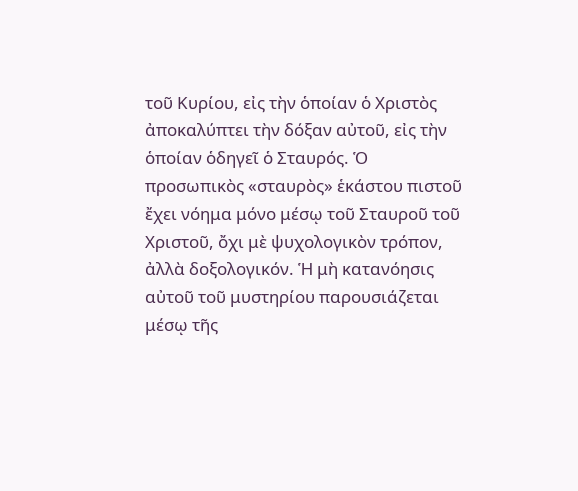τοῦ Κυρίου, εἰς τὴν ὁποίαν ὁ Χριστὸς ἀποκαλύπτει τὴν δόξαν αὐτοῦ, εἰς τὴν ὁποίαν ὁδηγεῖ ὁ Σταυρός. Ὁ προσωπικὸς «σταυρὸς» ἑκάστου πιστοῦ ἔχει νόημα μόνο μέσῳ τοῦ Σταυροῦ τοῦ Χριστοῦ, ὄχι μὲ ψυχολογικὸν τρόπον, ἀλλὰ δοξολογικόν. Ἡ μὴ κατανόησις αὐτοῦ τοῦ μυστηρίου παρουσιάζεται μέσῳ τῆς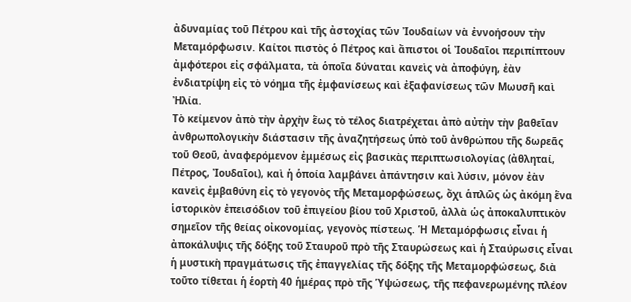ἀδυναμίας τοῦ Πέτρου καὶ τῆς ἀστοχίας τῶν Ἰουδαίων νὰ ἐννοήσουν τὴν Μεταμόρφωσιν. Καίτοι πιστὸς ὁ Πέτρος καὶ ἄπιστοι οἱ Ἰουδαῖοι περιπίπτουν ἀμφότεροι εἰς σφάλματα, τὰ ὁποῖα δύναται κανεὶς νὰ ἀποφύγη, ἐὰν ἐνδιατρίψη εἰς τὸ νόημα τῆς ἐμφανίσεως καὶ ἐξαφανίσεως τῶν Μωυσῆ καὶ Ἠλία.
Τὸ κείμενον ἀπὸ τὴν ἀρχὴν ἕως τὸ τέλος διατρέχεται ἀπὸ αὐτὴν τὴν βαθεῖαν ἀνθρωπολογικὴν διάστασιν τῆς ἀναζητήσεως ὑπὸ τοῦ ἀνθρώπου τῆς δωρεᾶς τοῦ Θεοῦ, ἀναφερόμενον ἐμμέσως εἰς βασικὰς περιπτωσιολογίας (ἀθληταί, Πέτρος, Ἰουδαῖοι), καὶ ἡ ὁποία λαμβάνει ἀπάντησιν καὶ λύσιν, μόνον ἐὰν κανεὶς ἐμβαθύνη εἰς τὸ γεγονὸς τῆς Μεταμορφώσεως, ὄχι ἁπλῶς ὡς ἀκόμη ἕνα ἱστορικὸν ἐπεισόδιον τοῦ ἐπιγείου βίου τοῦ Χριστοῦ, ἀλλὰ ὡς ἀποκαλυπτικὸν σημεῖον τῆς θείας οἰκονομίας, γεγονὸς πίστεως. Ἡ Μεταμόρφωσις εἶναι ἡ ἀποκάλυψις τῆς δόξης τοῦ Σταυροῦ πρὸ τῆς Σταυρώσεως καὶ ἡ Σταύρωσις εἶναι ἡ μυστικὴ πραγμάτωσις τῆς ἐπαγγελίας τῆς δόξης τῆς Μεταμορφώσεως, διὰ τοῦτο τίθεται ἡ ἑορτὴ 40 ἡμέρας πρὸ τῆς Ὑψώσεως, τῆς πεφανερωμένης πλέον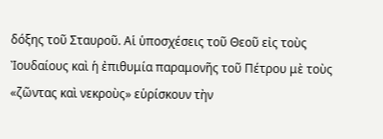δόξης τοῦ Σταυροῦ. Αἱ ὑποσχέσεις τοῦ Θεοῦ εἰς τοὺς Ἰουδαίους καὶ ἡ ἐπιθυμία παραμονῆς τοῦ Πέτρου μὲ τοὺς «ζῶντας καὶ νεκροὺς» εὑρίσκουν τὴν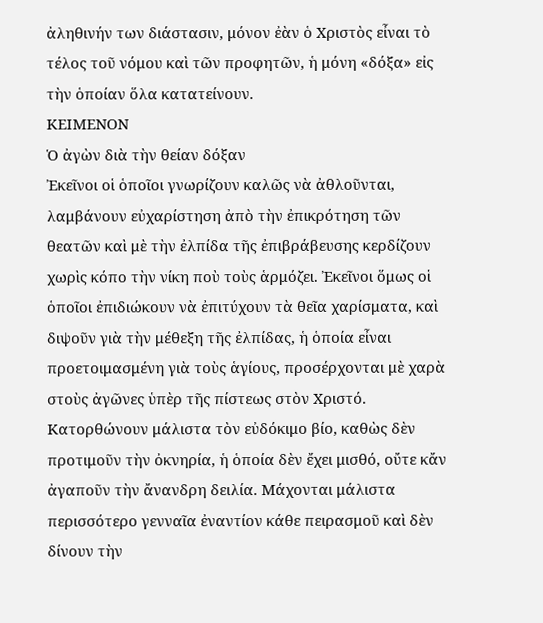ἀληθινήν των διάστασιν, μόνον ἐὰν ὁ Χριστὸς εἶναι τὸ τέλος τοῦ νόμου καὶ τῶν προφητῶν, ἡ μόνη «δόξα» εἰς τὴν ὁποίαν ὅλα κατατείνουν.
ΚΕΙΜΕΝΟΝ
Ὁ ἀγὼν διὰ τὴν θείαν δόξαν
Ἐκεῖνοι οἱ ὁποῖοι γνωρίζουν καλῶς νὰ ἀθλοῦνται, λαμβάνουν εὐχαρίστηση ἀπὸ τὴν ἐπικρότηση τῶν θεατῶν καὶ μὲ τὴν ἐλπίδα τῆς ἐπιβράβευσης κερδίζουν χωρὶς κόπο τὴν νίκη ποὺ τοὺς ἁρμόζει. Ἐκεῖνοι ὅμως οἱ ὁποῖοι ἐπιδιώκουν νὰ ἐπιτύχουν τὰ θεῖα χαρίσματα, καὶ διψοῦν γιὰ τὴν μέθεξη τῆς ἐλπίδας, ἡ ὁποία εἶναι προετοιμασμένη γιὰ τοὺς ἁγίους, προσέρχονται μὲ χαρὰ στοὺς ἀγῶνες ὑπὲρ τῆς πίστεως στὸν Χριστό. Κατορθώνουν μάλιστα τὸν εὐδόκιμο βίο, καθὼς δὲν προτιμοῦν τὴν ὀκνηρία, ἡ ὁποία δὲν ἔχει μισθό, οὔτε κἄν ἀγαποῦν τὴν ἄνανδρη δειλία. Μάχονται μάλιστα περισσότερο γενναῖα ἐναντίον κάθε πειρασμοῦ καὶ δὲν δίνουν τὴν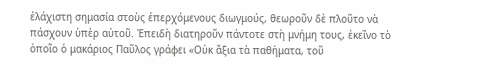ἐλάχιστη σημασία στοὺς ἐπερχόμενους διωγμούς, θεωροῦν δὲ πλοῦτο νὰ πάσχουν ὑπὲρ αὐτοῦ. Ἐπειδὴ διατηροῦν πάντοτε στὴ μνήμη τους, ἐκεῖνο τὸ ὁποῖο ὁ μακάριος Παῦλος γράφει «Οὐκ ἄξια τὰ παθήματα, τοῦ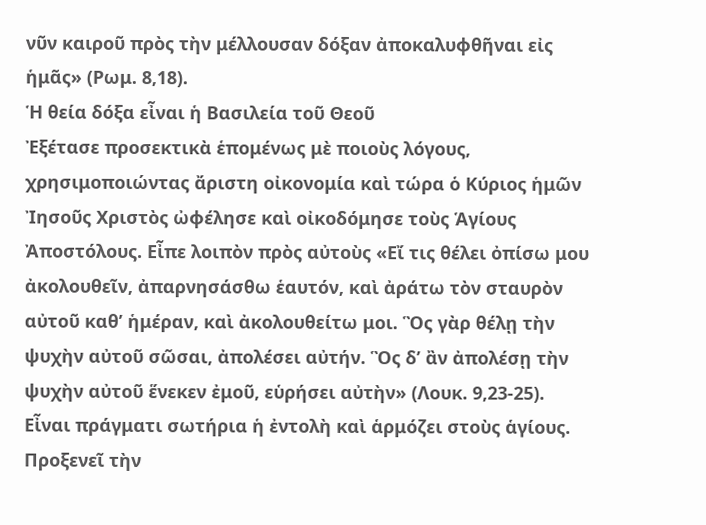νῦν καιροῦ πρὸς τὴν μέλλουσαν δόξαν ἀποκαλυφθῆναι εἰς ἡμᾶς» (Ρωμ. 8,18).
Ἡ θεία δόξα εἶναι ἡ Βασιλεία τοῦ Θεοῦ
Ἐξέτασε προσεκτικὰ ἑπομένως μὲ ποιοὺς λόγους, χρησιμοποιώντας ἄριστη οἰκονομία καὶ τώρα ὁ Κύριος ἡμῶν Ἰησοῦς Χριστὸς ὠφέλησε καὶ οἰκοδόμησε τοὺς Ἁγίους Ἀποστόλους. Εἶπε λοιπὸν πρὸς αὐτοὺς «Εἴ τις θέλει ὀπίσω μου ἀκολουθεῖν, ἀπαρνησάσθω ἑαυτόν, καὶ ἀράτω τὸν σταυρὸν αὐτοῦ καθ’ ἡμέραν, καὶ ἀκολουθείτω μοι. Ὃς γὰρ θέλῃ τὴν ψυχὴν αὐτοῦ σῶσαι, ἀπολέσει αὐτήν. Ὃς δ’ ἂν ἀπολέσῃ τὴν ψυχὴν αὐτοῦ ἕνεκεν ἐμοῦ, εὑρήσει αὐτὴν» (Λουκ. 9,23-25). Εἶναι πράγματι σωτήρια ἡ ἐντολὴ καὶ ἁρμόζει στοὺς ἁγίους. Προξενεῖ τὴν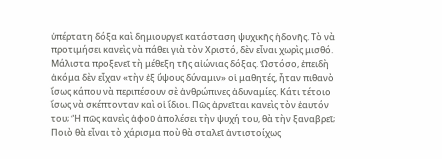ὑπέρτατη δόξα καὶ δημιουργεῖ κατάσταση ψυχικῆς ἡδονῆς. Τὸ νὰ προτιμήσει κανεὶς νὰ πάθει γιὰ τὸν Χριστό, δὲν εἶναι χωρὶς μισθό. Μάλιστα προξενεῖ τὴ μέθεξη τῆς αἰώνιας δόξας. Ὡστόσο, ἐπειδὴ ἀκόμα δὲν εἶχαν «τὴν ἐξ ὕψους δύναμιν» οἱ μαθητές, ἦταν πιθανὸ ἴσως κάπου νὰ περιπέσουν σὲ ἀνθρώπινες ἀδυναμίες. Κάτι τέτοιο ἴσως νὰ σκέπτονταν καὶ οἱ ἴδιοι. Πῶς ἀρνεῖται κανεὶς τὸν ἑαυτόν του; Ἢ πῶς κανεὶς ἀφοῦ ἀπολέσει τὴν ψυχή του, θὰ τὴν ξαναβρεῖ; Ποιὸ θὰ εἶναι τὸ χάρισμα ποὺ θὰ σταλεῖ ἀντιστοίχως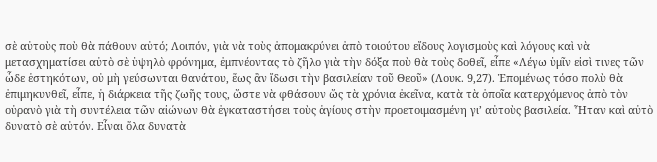σὲ αὐτοὺς ποὺ θὰ πάθουν αὐτό; Λοιπόν, γιὰ νὰ τοὺς ἀπομακρύνει ἀπὸ τοιούτου εἴδους λογισμοὺς καὶ λόγους καὶ νὰ μετασχηματίσει αὐτὸ σὲ ὑψηλὸ φρόνημα, ἐμπνέοντας τὸ ζῆλο γιὰ τὴν δόξα ποὺ θὰ τοὺς δοθεῖ, εἶπε «Λέγω ὑμῖν εἰσὶ τινες τῶν ὧδε ἑστηκότων, οὐ μὴ γεύσωνται θανάτου, ἕως ἂν ἴδωσι τὴν βασιλείαν τοῦ Θεοῦ» (Λουκ. 9,27). Ἑπομένως τόσο πολὺ θὰ ἐπιμηκυνθεῖ, εἶπε, ἡ διάρκεια τῆς ζωῆς τους, ὥστε νὰ φθάσουν ὥς τὰ χρόνια ἐκεῖνα, κατὰ τὰ ὁποῖα κατερχόμενος ἀπὸ τὸν οὐρανὸ γιὰ τὴ συντέλεια τῶν αἰώνων θὰ ἐγκαταστήσει τοὺς ἁγίους στὴν προετοιμασμένη γι’ αὐτοὺς βασιλεία. Ἦταν καὶ αὐτὸ δυνατὸ σὲ αὐτόν. Εἶναι ὅλα δυνατὰ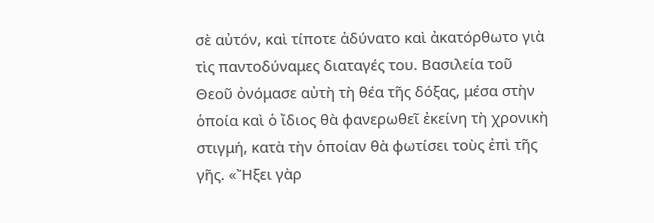σὲ αὐτόν, καὶ τίποτε ἀδύνατο καὶ ἀκατόρθωτο γιὰ τὶς παντοδύναμες διαταγές του. Βασιλεία τοῦ Θεοῦ ὀνόμασε αὐτὴ τὴ θέα τῆς δόξας, μέσα στὴν ὁποία καὶ ὁ ἴδιος θὰ φανερωθεῖ ἐκείνη τὴ χρονικὴ στιγμή, κατὰ τὴν ὁποίαν θὰ φωτίσει τοὺς ἐπὶ τῆς γῆς. «Ἤξει γὰρ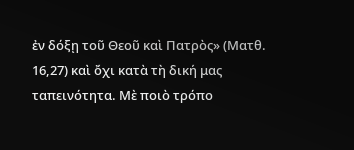ἐν δόξῃ τοῦ Θεοῦ καὶ Πατρὸς» (Ματθ. 16,27) καὶ ὄχι κατὰ τὴ δική μας ταπεινότητα. Μὲ ποιὸ τρόπο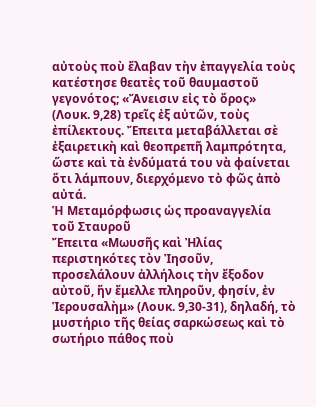αὐτοὺς ποὺ ἔλαβαν τὴν ἐπαγγελία τοὺς κατέστησε θεατὲς τοῦ θαυμαστοῦ γεγονότος; «Ἄνεισιν εἰς τὸ ὄρος» (Λουκ. 9,28) τρεῖς ἐξ αὐτῶν, τοὺς ἐπίλεκτους. Ἔπειτα μεταβάλλεται σὲ ἐξαιρετικὴ καὶ θεοπρεπῆ λαμπρότητα, ὥστε καὶ τὰ ἐνδύματά του νὰ φαίνεται ὅτι λάμπουν, διερχόμενο τὸ φῶς ἀπὸ αὐτά.
Ἡ Μεταμόρφωσις ὡς προαναγγελία τοῦ Σταυροῦ
Ἔπειτα «Μωυσῆς καὶ Ἠλίας περιστηκότες τὸν Ἰησοῦν, προσελάλουν ἀλλήλοις τὴν ἔξοδον αὐτοῦ, ἥν ἔμελλε πληροῦν, φησίν, ἐν Ἱερουσαλὴμ» (Λουκ. 9,30-31), δηλαδή, τὸ μυστήριο τῆς θείας σαρκώσεως καὶ τὸ σωτήριο πάθος ποὺ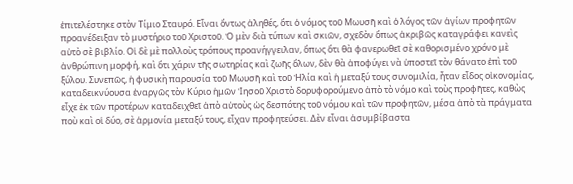ἐπιτελέστηκε στὸν Τίμιο Σταυρό. Εἶναι ὄντως ἀληθές, ὅτι ὁ νόμος τοῦ Μωυσῆ καὶ ὁ λόγος τῶν ἁγίων προφητῶν προανέδειξαν τὸ μυστήριο τοῦ Χριστοῦ. Ὁ μὲν διὰ τύπων καὶ σκιῶν, σχεδὸν ὅπως ἀκριβῶς καταγράφει κανεὶς αὐτὸ σὲ βιβλίο. Οἱ δὲ μὲ πολλοὺς τρόπους προανήγγειλαν, ὅπως ὅτι θὰ φανερωθεῖ σὲ καθορισμένο χρόνο μὲ ἀνθρώπινη μορφή, καὶ ὅτι χάριν τῆς σωτηρίας καὶ ζωῆς ὅλων, δὲν θὰ ἀποφύγει νὰ ὑποστεῖ τὸν θάνατο ἐπὶ τοῦ ξύλου. Συνεπῶς, ἡ φυσικὴ παρουσία τοῦ Μωυσῆ καὶ τοῦ Ἠλία καὶ ἡ μεταξύ τους συνομιλία, ἦταν εἶδος οἰκονομίας, καταδεικνύουσα ἐναργῶς τὸν Κύριο ἡμῶν Ἰησοῦ Χριστὸ δορυφορούμενο ἀπὸ τὸ νόμο καὶ τοὺς προφῆτες, καθὼς εἶχε ἐκ τῶν προτέρων καταδειχθεῖ ἀπὸ αὐτοὺς ὡς δεσπότης τοῦ νόμου καὶ τῶν προφητῶν, μέσα ἀπὸ τὰ πράγματα ποὺ καὶ οἱ δύο, σὲ ἁρμονία μεταξύ τους, εἶχαν προφητεύσει. Δὲν εἶναι ἀσυμβίβαστα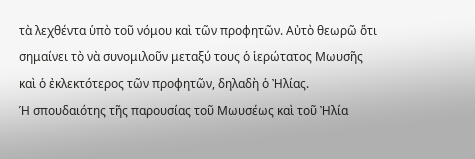τὰ λεχθέντα ὑπὸ τοῦ νόμου καὶ τῶν προφητῶν. Αὐτὸ θεωρῶ ὅτι σημαίνει τὸ νὰ συνομιλοῦν μεταξύ τους ὁ ἱερώτατος Μωυσῆς καὶ ὁ ἐκλεκτότερος τῶν προφητῶν, δηλαδὴ ὁ Ἠλίας.
Ἡ σπουδαιότης τῆς παρουσίας τοῦ Μωυσέως καὶ τοῦ Ἠλία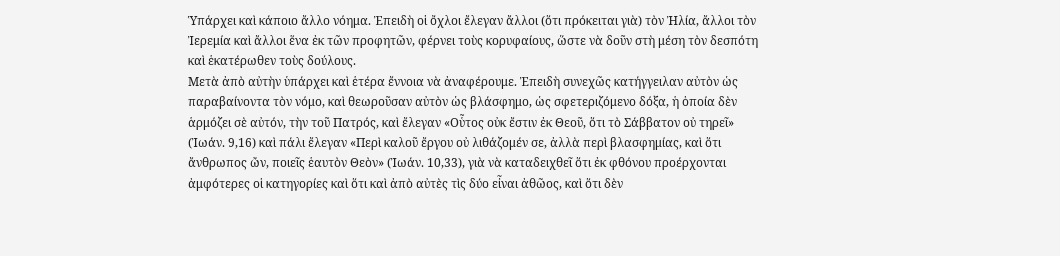Ὑπάρχει καὶ κάποιο ἄλλο νόημα. Ἐπειδὴ οἱ ὄχλοι ἔλεγαν ἄλλοι (ὅτι πρόκειται γιὰ) τὸν Ἠλία, ἄλλοι τὸν Ἰερεμία καὶ ἄλλοι ἕνα ἐκ τῶν προφητῶν, φέρνει τοὺς κορυφαίους, ὥστε νὰ δοῦν στὴ μέση τὸν δεσπότη καὶ ἑκατέρωθεν τοὺς δούλους.
Μετὰ ἀπὸ αὐτὴν ὑπάρχει καὶ ἑτέρα ἔννοια νὰ ἀναφέρουμε. Ἐπειδὴ συνεχῶς κατήγγειλαν αὐτὸν ὡς παραβαίνοντα τὸν νόμο, καὶ θεωροῦσαν αὐτὸν ὡς βλάσφημο, ὡς σφετεριζόμενο δόξα, ἡ ὁποία δὲν ἁρμόζει σὲ αὐτόν, τὴν τοῦ Πατρός, καὶ ἔλεγαν «Οὗτος οὐκ ἔστιν ἐκ Θεοῦ, ὅτι τὸ Σάββατον οὐ τηρεῖ» (Ἰωάν. 9,16) καὶ πάλι ἔλεγαν «Περὶ καλοῦ ἔργου οὐ λιθάζομέν σε, ἀλλὰ περὶ βλασφημίας, καὶ ὅτι ἄνθρωπος ὤν, ποιεῖς ἑαυτὸν Θεὸν» (Ἰωάν. 10,33), γιὰ νὰ καταδειχθεῖ ὅτι ἐκ φθόνου προέρχονται ἀμφότερες οἱ κατηγορίες καὶ ὅτι καὶ ἀπὸ αὐτὲς τὶς δύο εἶναι ἀθῶος, καὶ ὅτι δὲν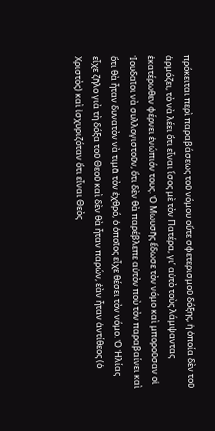πρόκειται περὶ παραβάσεως τοῦ νόμου οὔτε σφετερισμοῦ δόξης, ἡ ὁποία δὲν τοῦ ἁρμόζει, τὸ νὰ λέει ὅτι εἶναι ἴσος μὲ τὸν Πατέρα, γι’ αὐτὸ τοὺς λάμψαντας ἑκατέρωθεν φέρνει ἐνώπιόν τους. Ὁ Μωυσῆς ἔδωσε τὸν νόμο καὶ μποροῦσαν οἱ Ἰουδαῖοι νὰ συλλογιστοῦν, ὅτι δὲν θὰ παρέβλεπε αὐτὸν ποὺ τὸν παραβαίνει καὶ ὅτι θὰ ἦταν δυνατὸν νὰ τιμᾶ τὸν ἐχθρό, ὁ ὁποῖος εἶχε θέσει τὸν νόμο. Ὁ Ἠλίας εἶχε ζῆλο γιὰ τὴ δόξα τοῦ Θεοῦ καὶ δὲν θὰ ἦταν παρών, ἐὰν ἦταν ἀντίθεος (ὁ Χριστὸς) καὶ ἰσχυριζόταν ὅτι εἶναι Θεὸς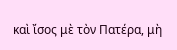καὶ ἴσος μὲ τὸν Πατέρα, μὴ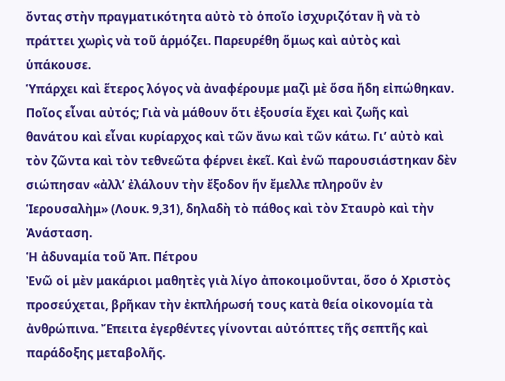ὄντας στὴν πραγματικότητα αὐτὸ τὸ ὁποῖο ἰσχυριζόταν ἢ νὰ τὸ πράττει χωρὶς νὰ τοῦ ἁρμόζει. Παρευρέθη ὅμως καὶ αὐτὸς καὶ ὑπάκουσε.
Ὑπάρχει καὶ ἕτερος λόγος νὰ ἀναφέρουμε μαζὶ μὲ ὅσα ἤδη εἰπώθηκαν. Ποῖος εἶναι αὐτός; Γιὰ νὰ μάθουν ὅτι ἐξουσία ἔχει καὶ ζωῆς καὶ θανάτου καὶ εἶναι κυρίαρχος καὶ τῶν ἄνω καὶ τῶν κάτω. Γι’ αὐτὸ καὶ τὸν ζῶντα καὶ τὸν τεθνεῶτα φέρνει ἐκεῖ. Καὶ ἐνῶ παρουσιάστηκαν δὲν σιώπησαν «ἀλλ’ ἐλάλουν τὴν ἔξοδον ἥν ἔμελλε πληροῦν ἐν Ἱερουσαλὴμ» (Λουκ. 9,31), δηλαδὴ τὸ πάθος καὶ τὸν Σταυρὸ καὶ τὴν Ἀνάσταση.
Ἡ ἀδυναμία τοῦ Ἀπ. Πέτρου
Ἐνῶ οἱ μὲν μακάριοι μαθητὲς γιὰ λίγο ἀποκοιμοῦνται, ὅσο ὁ Χριστὸς προσεύχεται, βρῆκαν τὴν ἐκπλήρωσή τους κατὰ θεία οἰκονομία τὰ ἀνθρώπινα. Ἔπειτα ἐγερθέντες γίνονται αὐτόπτες τῆς σεπτῆς καὶ παράδοξης μεταβολῆς.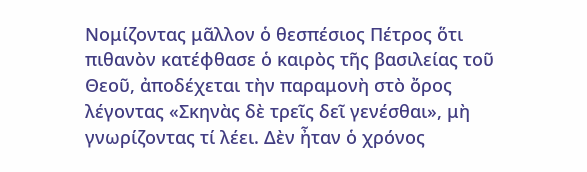Νομίζοντας μᾶλλον ὁ θεσπέσιος Πέτρος ὅτι πιθανὸν κατέφθασε ὁ καιρὸς τῆς βασιλείας τοῦ Θεοῦ, ἀποδέχεται τὴν παραμονὴ στὸ ὄρος λέγοντας «Σκηνὰς δὲ τρεῖς δεῖ γενέσθαι», μὴ γνωρίζοντας τί λέει. Δὲν ἦταν ὁ χρόνος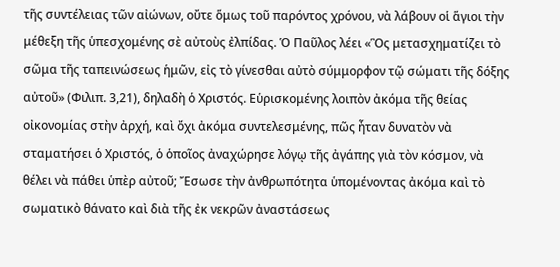τῆς συντέλειας τῶν αἰώνων, οὔτε ὅμως τοῦ παρόντος χρόνου, νὰ λάβουν οἱ ἅγιοι τὴν μέθεξη τῆς ὑπεσχομένης σὲ αὐτοὺς ἐλπίδας. Ὁ Παῦλος λέει «Ὃς μετασχηματίζει τὸ σῶμα τῆς ταπεινώσεως ἡμῶν, εἰς τὸ γίνεσθαι αὐτὸ σύμμορφον τῷ σώματι τῆς δόξης αὐτοῦ» (Φιλιπ. 3,21), δηλαδὴ ὁ Χριστός. Εὑρισκομένης λοιπὸν ἀκόμα τῆς θείας οἰκονομίας στὴν ἀρχή, καὶ ὄχι ἀκόμα συντελεσμένης, πῶς ἦταν δυνατὸν νὰ σταματήσει ὁ Χριστός, ὁ ὁποῖος ἀναχώρησε λόγῳ τῆς ἀγάπης γιὰ τὸν κόσμον, νὰ θέλει νὰ πάθει ὑπὲρ αὐτοῦ; Ἔσωσε τὴν ἀνθρωπότητα ὑπομένοντας ἀκόμα καὶ τὸ σωματικὸ θάνατο καὶ διὰ τῆς ἐκ νεκρῶν ἀναστάσεως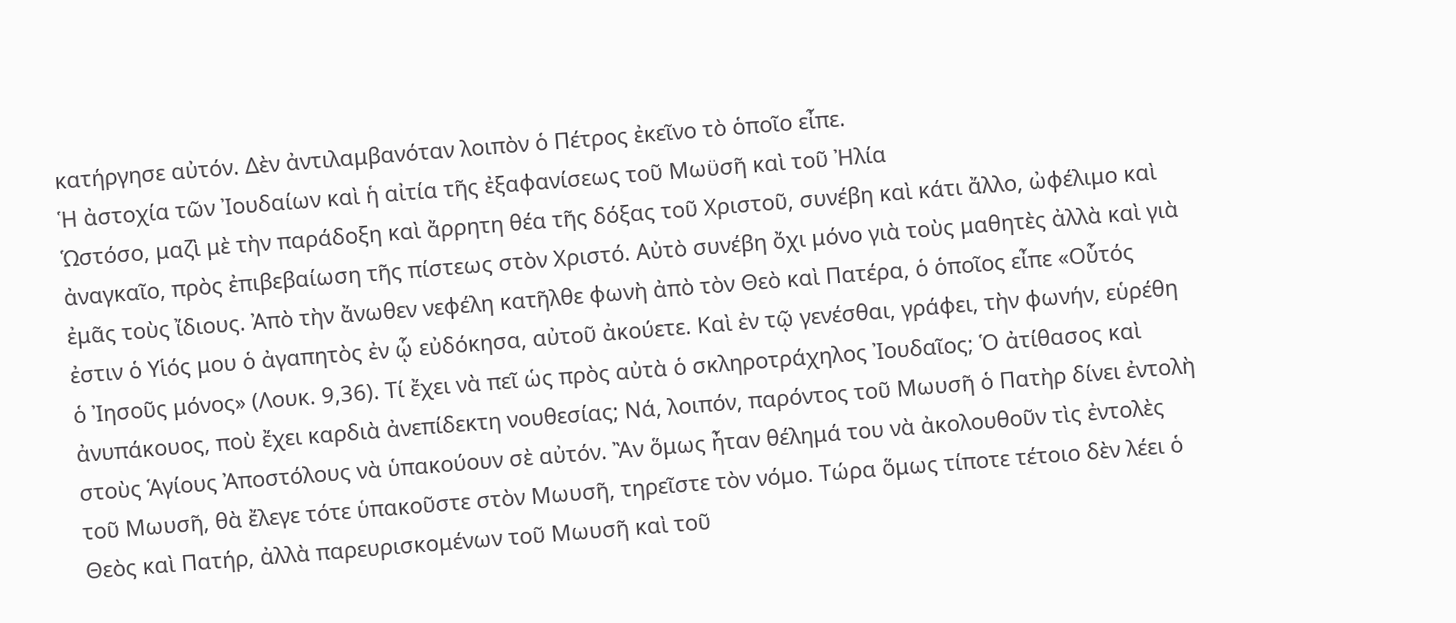κατήργησε αὐτόν. Δὲν ἀντιλαμβανόταν λοιπὸν ὁ Πέτρος ἐκεῖνο τὸ ὁποῖο εἶπε.
Ἡ ἀστοχία τῶν Ἰουδαίων καὶ ἡ αἰτία τῆς ἐξαφανίσεως τοῦ Μωϋσῆ καὶ τοῦ Ἠλία
Ὡστόσο, μαζὶ μὲ τὴν παράδοξη καὶ ἄρρητη θέα τῆς δόξας τοῦ Χριστοῦ, συνέβη καὶ κάτι ἄλλο, ὠφέλιμο καὶ ἀναγκαῖο, πρὸς ἐπιβεβαίωση τῆς πίστεως στὸν Χριστό. Αὐτὸ συνέβη ὄχι μόνο γιὰ τοὺς μαθητὲς ἀλλὰ καὶ γιὰ ἐμᾶς τοὺς ἴδιους. Ἀπὸ τὴν ἄνωθεν νεφέλη κατῆλθε φωνὴ ἀπὸ τὸν Θεὸ καὶ Πατέρα, ὁ ὁποῖος εἶπε «Οὗτός ἐστιν ὁ Υἱός μου ὁ ἀγαπητὸς ἐν ᾧ εὐδόκησα, αὐτοῦ ἀκούετε. Καὶ ἐν τῷ γενέσθαι, γράφει, τὴν φωνήν, εὑρέθη ὁ Ἰησοῦς μόνος» (Λουκ. 9,36). Τί ἔχει νὰ πεῖ ὡς πρὸς αὐτὰ ὁ σκληροτράχηλος Ἰουδαῖος; Ὁ ἀτίθασος καὶ ἀνυπάκουος, ποὺ ἔχει καρδιὰ ἀνεπίδεκτη νουθεσίας; Νά, λοιπόν, παρόντος τοῦ Μωυσῆ ὁ Πατὴρ δίνει ἐντολὴ στοὺς Ἁγίους Ἀποστόλους νὰ ὑπακούουν σὲ αὐτόν. Ἂν ὅμως ἦταν θέλημά του νὰ ἀκολουθοῦν τὶς ἐντολὲς τοῦ Μωυσῆ, θὰ ἔλεγε τότε ὑπακοῦστε στὸν Μωυσῆ, τηρεῖστε τὸν νόμο. Τώρα ὅμως τίποτε τέτοιο δὲν λέει ὁ Θεὸς καὶ Πατήρ, ἀλλὰ παρευρισκομένων τοῦ Μωυσῆ καὶ τοῦ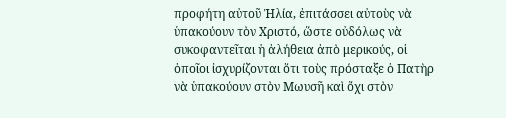προφήτη αὐτοῦ Ἠλία, ἐπιτάσσει αὐτοὺς νὰ ὑπακούουν τὸν Χριστό, ὥστε οὐδόλως νὰ συκοφαντεῖται ἡ ἀλήθεια ἀπὸ μερικούς, οἱ ὁποῖοι ἰσχυρίζονται ὅτι τοὺς πρόσταξε ὁ Πατὴρ νὰ ὑπακούουν στὸν Μωυσῆ καὶ ὄχι στὸν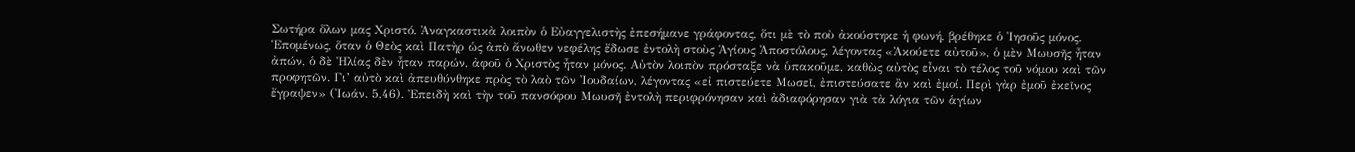Σωτήρα ὅλων μας Χριστό. Ἀναγκαστικὰ λοιπὸν ὁ Εὐαγγελιστὴς ἐπεσήμανε γράφοντας, ὅτι μὲ τὸ ποὺ ἀκούστηκε ἡ φωνή, βρέθηκε ὁ Ἰησοῦς μόνος. Ἑπομένως, ὅταν ὁ Θεὸς καὶ Πατὴρ ὡς ἀπὸ ἄνωθεν νεφέλης ἔδωσε ἐντολὴ στοὺς Ἁγίους Ἀποστόλους, λέγοντας «Ἀκούετε αὐτοῦ», ὁ μὲν Μωυσῆς ἦταν ἀπών, ὁ δὲ Ἠλίας δὲν ἦταν παρών, ἀφοῦ ὁ Χριστὸς ἦταν μόνος. Αὐτὸν λοιπὸν πρόσταξε νὰ ὑπακοῦμε, καθὼς αὐτὸς εἶναι τὸ τέλος τοῦ νόμου καὶ τῶν προφητῶν. Γι’ αὐτὸ καὶ ἀπευθύνθηκε πρὸς τὸ λαὸ τῶν Ἰουδαίων, λέγοντας «εἰ πιστεύετε Μωσεῖ, ἐπιστεύσατε ἂν καὶ ἐμοί. Περὶ γὰρ ἐμοῦ ἐκεῖνος ἔγραψεν» (Ἰωάν. 5,46). Ἐπειδὴ καὶ τὴν τοῦ πανσόφου Μωυσῆ ἐντολὴ περιφρόνησαν καὶ ἀδιαφόρησαν γιὰ τὰ λόγια τῶν ἁγίων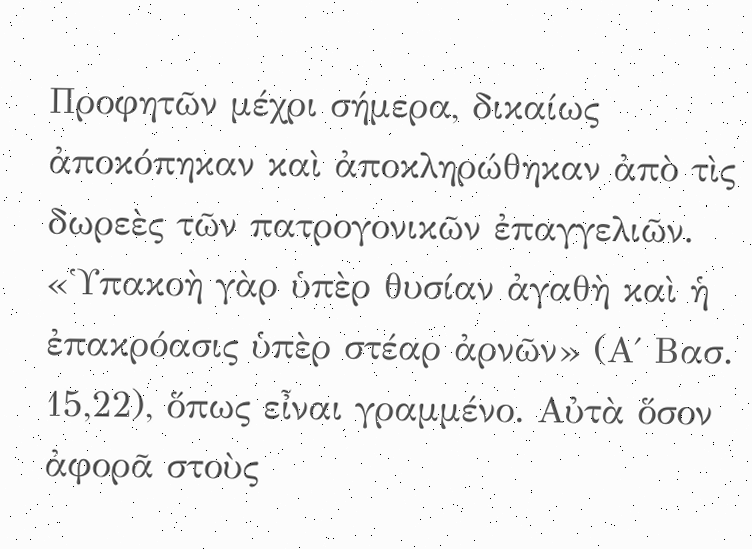Προφητῶν μέχρι σήμερα, δικαίως ἀποκόπηκαν καὶ ἀποκληρώθηκαν ἀπὸ τὶς δωρεὲς τῶν πατρογονικῶν ἐπαγγελιῶν. «Ὑπακοὴ γὰρ ὑπὲρ θυσίαν ἀγαθὴ καὶ ἡ ἐπακρόασις ὑπὲρ στέαρ ἀρνῶν» (Α΄ Βασ. 15,22), ὅπως εἶναι γραμμένο. Αὐτὰ ὅσον ἀφορᾶ στοὺς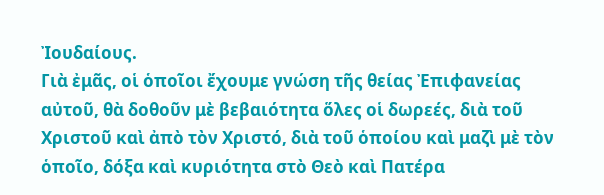Ἰουδαίους.
Γιὰ ἐμᾶς, οἱ ὁποῖοι ἔχουμε γνώση τῆς θείας Ἐπιφανείας αὐτοῦ, θὰ δοθοῦν μὲ βεβαιότητα ὅλες οἱ δωρεές, διὰ τοῦ Χριστοῦ καὶ ἀπὸ τὸν Χριστό, διὰ τοῦ ὁποίου καὶ μαζὶ μὲ τὸν ὁποῖο, δόξα καὶ κυριότητα στὸ Θεὸ καὶ Πατέρα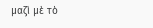μαζὶ μὲ τὸ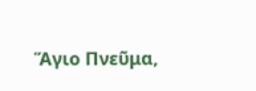Ἅγιο Πνεῦμα,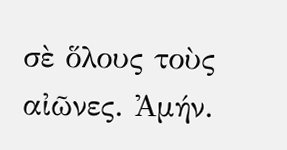σὲ ὅλους τοὺς αἰῶνες. Ἀμήν.